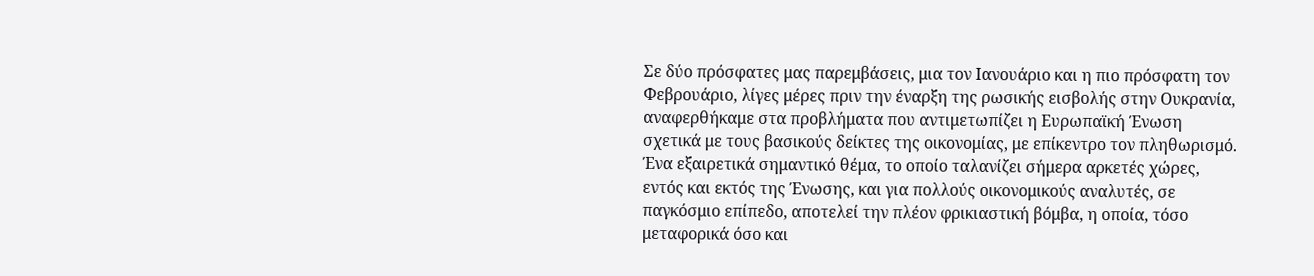Σε δύο πρόσφατες μας παρεμβάσεις, μια τον Ιανουάριο και η πιο πρόσφατη τον Φεβρουάριο, λίγες μέρες πριν την έναρξη της ρωσικής εισβολής στην Ουκρανία, αναφερθήκαμε στα προβλήματα που αντιμετωπίζει η Ευρωπαϊκή Ένωση σχετικά με τους βασικούς δείκτες της οικονομίας, με επίκεντρο τον πληθωρισμό. Ένα εξαιρετικά σημαντικό θέμα, το οποίο ταλανίζει σήμερα αρκετές χώρες, εντός και εκτός της Ένωσης, και για πολλούς οικονομικούς αναλυτές, σε παγκόσμιο επίπεδο, αποτελεί την πλέον φρικιαστική βόμβα, η οποία, τόσο μεταφορικά όσο και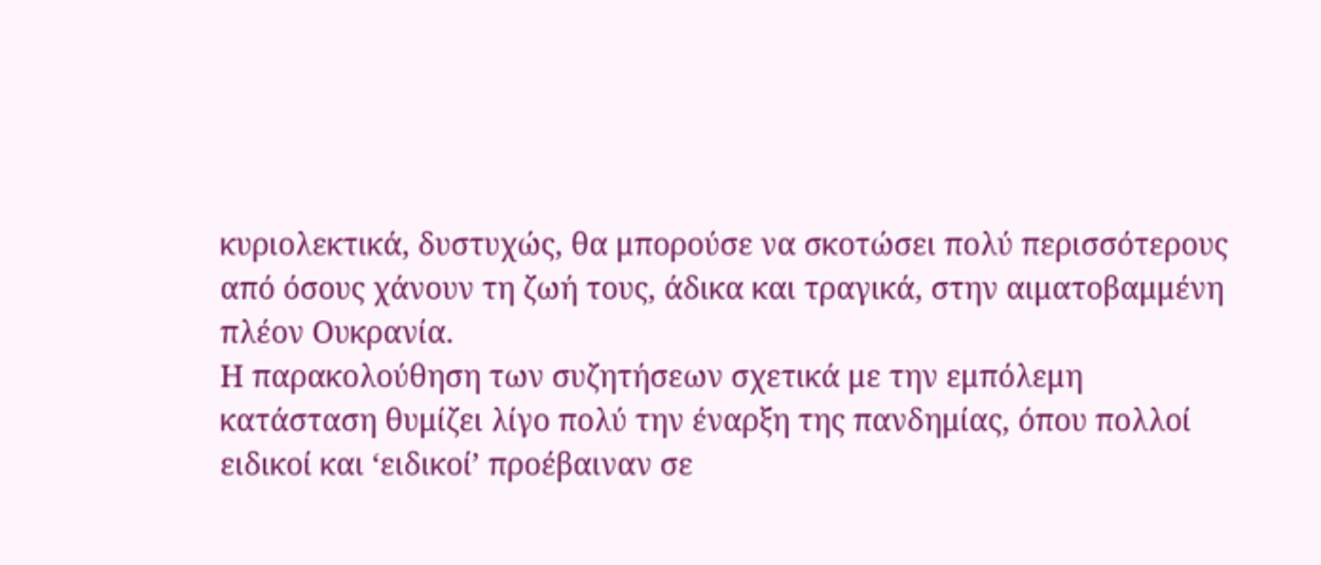κυριολεκτικά, δυστυχώς, θα μπορούσε να σκοτώσει πολύ περισσότερους από όσους χάνουν τη ζωή τους, άδικα και τραγικά, στην αιματοβαμμένη πλέον Ουκρανία.
Η παρακολούθηση των συζητήσεων σχετικά με την εμπόλεμη κατάσταση θυμίζει λίγο πολύ την έναρξη της πανδημίας, όπου πολλοί ειδικοί και ‘ειδικοί’ προέβαιναν σε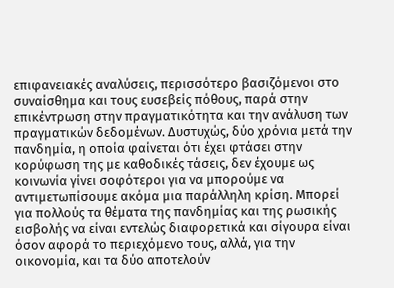επιφανειακές αναλύσεις, περισσότερο βασιζόμενοι στο συναίσθημα και τους ευσεβείς πόθους, παρά στην επικέντρωση στην πραγματικότητα και την ανάλυση των πραγματικών δεδομένων. Δυστυχώς, δύο χρόνια μετά την πανδημία, η οποία φαίνεται ότι έχει φτάσει στην κορύφωση της με καθοδικές τάσεις, δεν έχουμε ως κοινωνία γίνει σοφότεροι για να μπορούμε να αντιμετωπίσουμε ακόμα μια παράλληλη κρίση. Μπορεί για πολλούς τα θέματα της πανδημίας και της ρωσικής εισβολής να είναι εντελώς διαφορετικά και σίγουρα είναι όσον αφορά το περιεχόμενο τους, αλλά, για την οικονομία, και τα δύο αποτελούν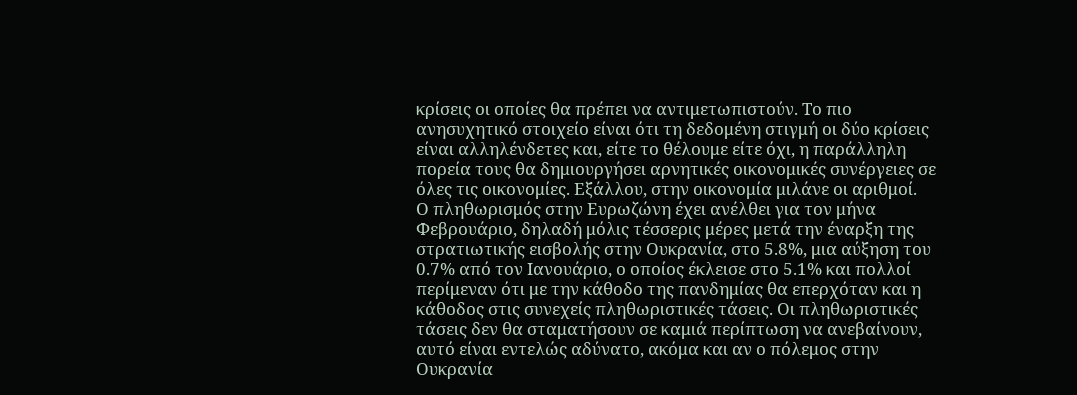κρίσεις οι οποίες θα πρέπει να αντιμετωπιστούν. Το πιο ανησυχητικό στοιχείο είναι ότι τη δεδομένη στιγμή οι δύο κρίσεις είναι αλληλένδετες και, είτε το θέλουμε είτε όχι, η παράλληλη πορεία τους θα δημιουργήσει αρνητικές οικονομικές συνέργειες σε όλες τις οικονομίες. Εξάλλου, στην οικονομία μιλάνε οι αριθμοί.
Ο πληθωρισμός στην Ευρωζώνη έχει ανέλθει για τον μήνα Φεβρουάριο, δηλαδή μόλις τέσσερις μέρες μετά την έναρξη της στρατιωτικής εισβολής στην Ουκρανία, στο 5.8%, μια αύξηση του 0.7% από τον Ιανουάριο, ο οποίος έκλεισε στο 5.1% και πολλοί περίμεναν ότι με την κάθοδο της πανδημίας θα επερχόταν και η κάθοδος στις συνεχείς πληθωριστικές τάσεις. Οι πληθωριστικές τάσεις δεν θα σταματήσουν σε καμιά περίπτωση να ανεβαίνουν, αυτό είναι εντελώς αδύνατο, ακόμα και αν ο πόλεμος στην Ουκρανία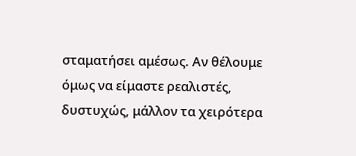σταματήσει αμέσως. Αν θέλουμε όμως να είμαστε ρεαλιστές, δυστυχώς, μάλλον τα χειρότερα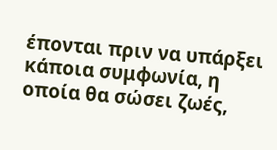έπονται πριν να υπάρξει κάποια συμφωνία, η οποία θα σώσει ζωές,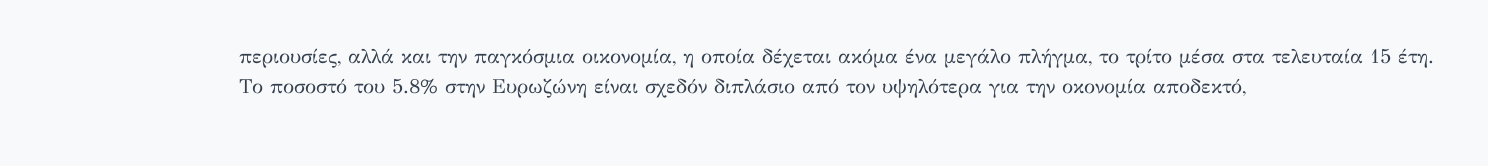περιουσίες, αλλά και την παγκόσμια οικονομία, η οποία δέχεται ακόμα ένα μεγάλο πλήγμα, το τρίτο μέσα στα τελευταία 15 έτη.
Το ποσοστό του 5.8% στην Ευρωζώνη είναι σχεδόν διπλάσιο από τον υψηλότερα για την οκονομία αποδεκτό,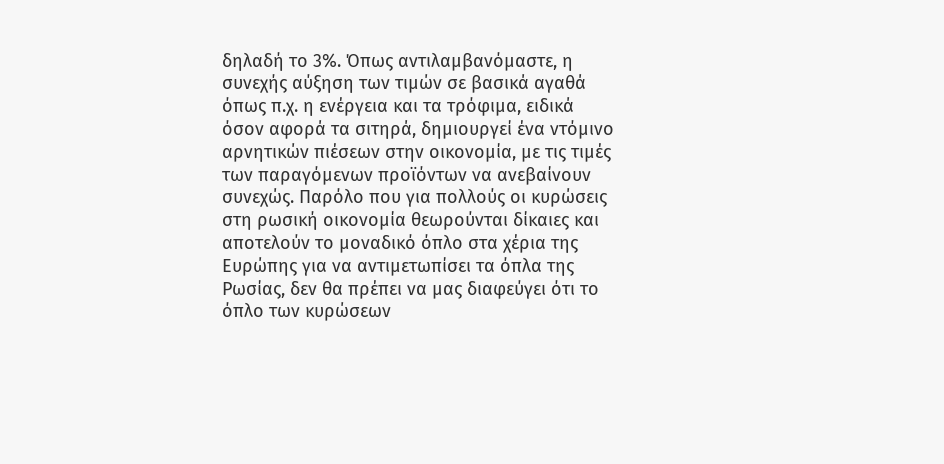δηλαδή το 3%. Όπως αντιλαμβανόμαστε, η συνεχής αύξηση των τιμών σε βασικά αγαθά όπως π.χ. η ενέργεια και τα τρόφιμα, ειδικά όσον αφορά τα σιτηρά, δημιουργεί ένα ντόμινο αρνητικών πιέσεων στην οικονομία, με τις τιμές των παραγόμενων προϊόντων να ανεβαίνουν συνεχώς. Παρόλο που για πολλούς οι κυρώσεις στη ρωσική οικονομία θεωρούνται δίκαιες και αποτελούν το μοναδικό όπλο στα χέρια της Ευρώπης για να αντιμετωπίσει τα όπλα της Ρωσίας, δεν θα πρέπει να μας διαφεύγει ότι το όπλο των κυρώσεων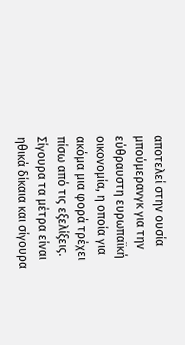αποτελεί στην ουσία μπούμερανγκ για την εύθραυστη ευρωπαϊκή οικονομία, η οποία για ακόμα μια φορά τρέχει πίσω από τις εξελίξεις. Σίγουρα τα μέτρα είναι ηθικά δίκαια και σίγουρα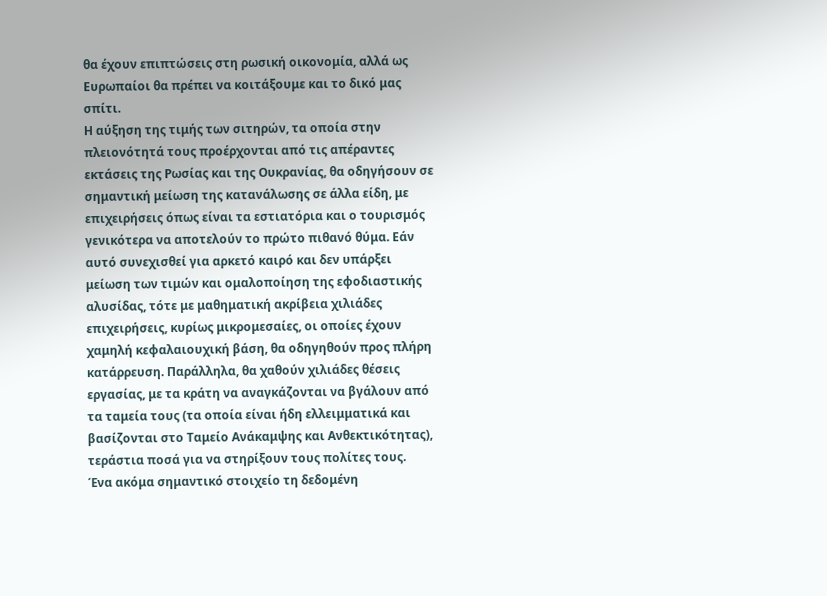θα έχουν επιπτώσεις στη ρωσική οικονομία, αλλά ως Ευρωπαίοι θα πρέπει να κοιτάξουμε και το δικό μας σπίτι.
Η αύξηση της τιμής των σιτηρών, τα οποία στην πλειονότητά τους προέρχονται από τις απέραντες εκτάσεις της Ρωσίας και της Ουκρανίας, θα οδηγήσουν σε σημαντική μείωση της κατανάλωσης σε άλλα είδη, με επιχειρήσεις όπως είναι τα εστιατόρια και ο τουρισμός γενικότερα να αποτελούν το πρώτο πιθανό θύμα. Εάν αυτό συνεχισθεί για αρκετό καιρό και δεν υπάρξει μείωση των τιμών και ομαλοποίηση της εφοδιαστικής αλυσίδας, τότε με μαθηματική ακρίβεια χιλιάδες επιχειρήσεις, κυρίως μικρομεσαίες, οι οποίες έχουν χαμηλή κεφαλαιουχική βάση, θα οδηγηθούν προς πλήρη κατάρρευση. Παράλληλα, θα χαθούν χιλιάδες θέσεις εργασίας, με τα κράτη να αναγκάζονται να βγάλουν από τα ταμεία τους (τα οποία είναι ήδη ελλειμματικά και βασίζονται στο Ταμείο Ανάκαμψης και Ανθεκτικότητας), τεράστια ποσά για να στηρίξουν τους πολίτες τους.
Ένα ακόμα σημαντικό στοιχείο τη δεδομένη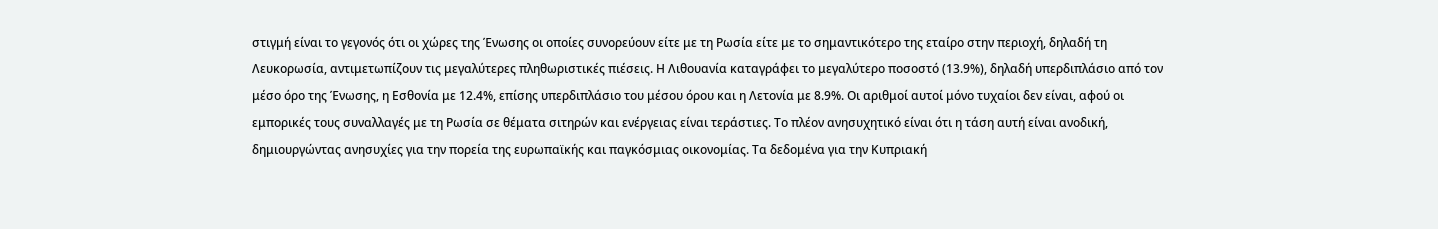στιγμή είναι το γεγονός ότι οι χώρες της Ένωσης οι οποίες συνορεύουν είτε με τη Ρωσία είτε με το σημαντικότερο της εταίρο στην περιοχή, δηλαδή τη Λευκορωσία, αντιμετωπίζουν τις μεγαλύτερες πληθωριστικές πιέσεις. Η Λιθουανία καταγράφει το μεγαλύτερο ποσοστό (13.9%), δηλαδή υπερδιπλάσιο από τον μέσο όρο της Ένωσης, η Εσθονία με 12.4%, επίσης υπερδιπλάσιο του μέσου όρου και η Λετονία με 8.9%. Οι αριθμοί αυτοί μόνο τυχαίοι δεν είναι, αφού οι εμπορικές τους συναλλαγές με τη Ρωσία σε θέματα σιτηρών και ενέργειας είναι τεράστιες. Το πλέον ανησυχητικό είναι ότι η τάση αυτή είναι ανοδική, δημιουργώντας ανησυχίες για την πορεία της ευρωπαϊκής και παγκόσμιας οικονομίας. Τα δεδομένα για την Κυπριακή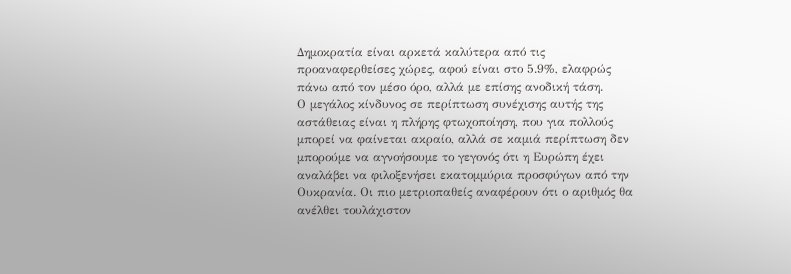Δημοκρατία είναι αρκετά καλύτερα από τις προαναφερθείσες χώρες, αφού είναι στο 5.9%, ελαφρώς πάνω από τον μέσο όρο, αλλά με επίσης ανοδική τάση.
Ο μεγάλος κίνδυνος σε περίπτωση συνέχισης αυτής της αστάθειας είναι η πλήρης φτωχοποίηση, που για πολλούς μπορεί να φαίνεται ακραίο, αλλά σε καμιά περίπτωση δεν μπορούμε να αγνοήσουμε το γεγονός ότι η Ευρώπη έχει αναλάβει να φιλοξενήσει εκατομμύρια προσφύγων από την Ουκρανία. Οι πιο μετριοπαθείς αναφέρουν ότι ο αριθμός θα ανέλθει τουλάχιστον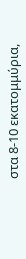στα 8-10 εκατομμύρια,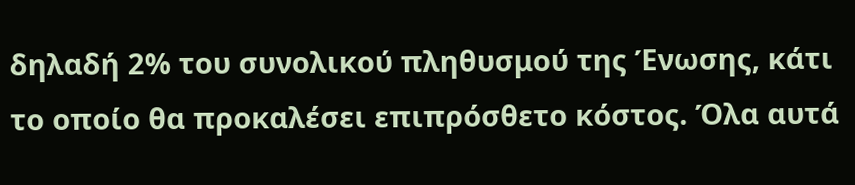δηλαδή 2% του συνολικού πληθυσμού της Ένωσης, κάτι το οποίο θα προκαλέσει επιπρόσθετο κόστος. Όλα αυτά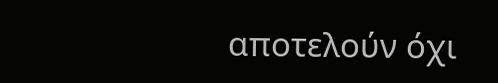αποτελούν όχι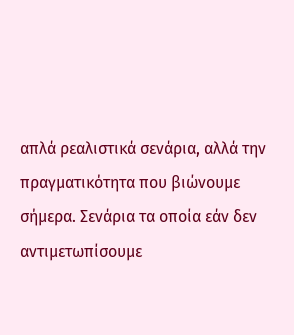απλά ρεαλιστικά σενάρια, αλλά την πραγματικότητα που βιώνουμε σήμερα. Σενάρια τα οποία εάν δεν αντιμετωπίσουμε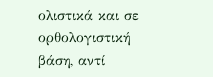ολιστικά και σε ορθολογιστική βάση, αντί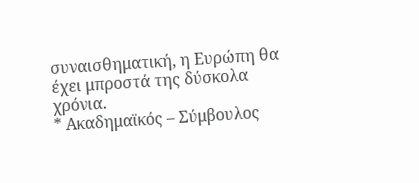συναισθηματική, η Ευρώπη θα έχει μπροστά της δύσκολα χρόνια.
* Ακαδημαϊκός – Σύμβουλος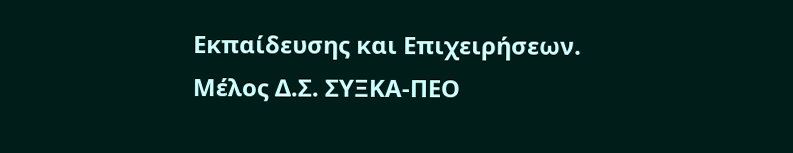Εκπαίδευσης και Επιχειρήσεων. Μέλος Δ.Σ. ΣΥΞΚΑ-ΠΕΟ